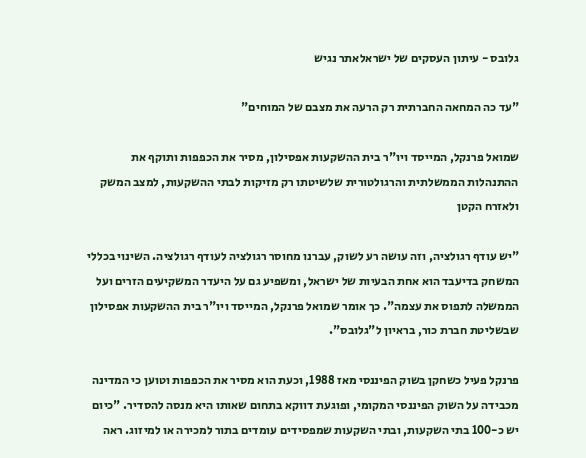גלובס - עיתון העסקים של ישראלאתר נגיש

"עד כה המחאה החברתית רק הרעה את מצבם של המוחים"

שמואל פרנקל, המייסד ויו"ר בית ההשקעות אפסילון, מסיר את הכפפות ותוקף את ההתנהלות הממשלתית והרגולטורית שלשיטתו רק מזיקות לבתי ההשקעות, למצב המשק ולאזרח הקטן

"יש עודף רגולציה, וזה עושה רע לשוק, עברנו מחוסר רגולציה לעודף רגולציה. השינוי בכללי המשחק בדיעבד הוא אחת הבעיות של ישראל, ומשפיע גם על היעדר המשקיעים הזרים ועל הממשלה לתפוס את עצמה". כך אומר שמואל פרנקל, המייסד ויו"ר בית ההשקעות אפסילון שבשליטת חברת כור, בראיון ל"גלובס".

פרנקל פעיל כשחקן בשוק הפיננסי מאז 1988, וכעת הוא מסיר את הכפפות וטוען כי המדינה מכבידה על השוק הפיננסי המקומי, ופוגעת דווקא בתחום שאותו היא מנסה להסדיר. "כיום יש כ-100 בתי השקעות, ובתי השקעות שמפסידים עומדים בתור למכירה או למיזוג. ראה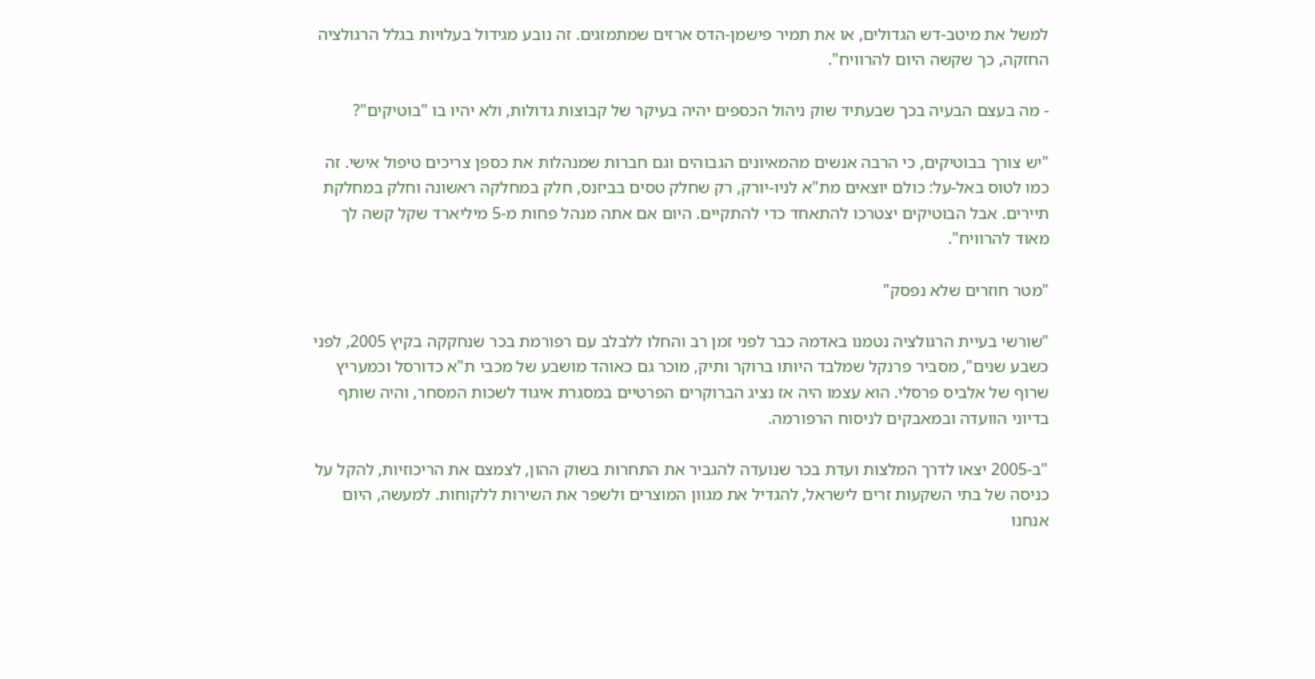למשל את מיטב-דש הגדולים, או את תמיר פישמן-הדס ארזים שמתמזגים. זה נובע מגידול בעלויות בגלל הרגולציה החזקה, כך שקשה היום להרוויח".

- מה בעצם הבעיה בכך שבעתיד שוק ניהול הכספים יהיה בעיקר של קבוצות גדולות, ולא יהיו בו "בוטיקים"?

"יש צורך בבוטיקים, כי הרבה אנשים מהמאיונים הגבוהים וגם חברות שמנהלות את כספן צריכים טיפול אישי. זה כמו לטוס באל-על: כולם יוצאים מת"א לניו-יורק, רק שחלק טסים בביזנס, חלק במחלקה ראשונה וחלק במחלקת תיירים. אבל הבוטיקים יצטרכו להתאחד כדי להתקיים. היום אם אתה מנהל פחות מ-5 מיליארד שקל קשה לך מאוד להרוויח".

"מטר חוזרים שלא נפסק"

"שורשי בעיית הרגולציה נטמנו באדמה כבר לפני זמן רב והחלו ללבלב עם רפורמת בכר שנחקקה בקיץ 2005, לפני כשבע שנים", מסביר פרנקל שמלבד היותו ברוקר ותיק, מוכר גם כאוהד מושבע של מכבי ת"א כדורסל וכמעריץ שרוף של אלביס פרסלי. הוא עצמו היה אז נציג הברוקרים הפרטיים במסגרת איגוד לשכות המסחר, והיה שותף בדיוני הוועדה ובמאבקים לניסוח הרפורמה.

"ב-2005 יצאו לדרך המלצות ועדת בכר שנועדה להגביר את התחרות בשוק ההון, לצמצם את הריכוזיות, להקל על כניסה של בתי השקעות זרים לישראל, להגדיל את מגוון המוצרים ולשפר את השירות ללקוחות. למעשה, היום אנחנו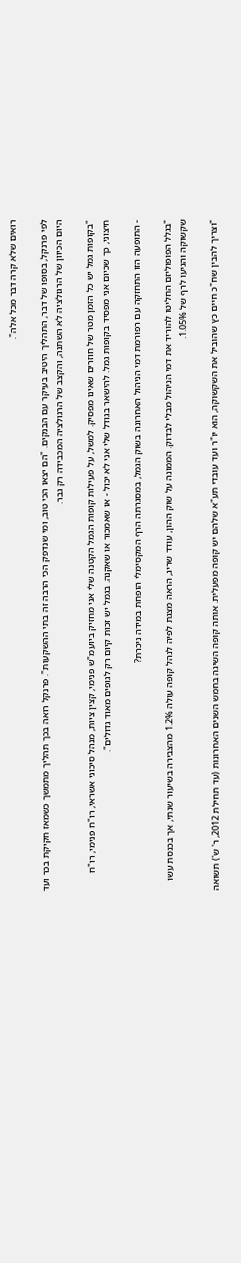רואים שלא קרה דבר מכל אלה".

לפי פרנקל, בסופו של דבר, התהליך היטיב בעיקר עם הבנקים. "הם יצאו הכי טוב, ומי שנדפק הכי הרבה זה בתי ההשקעות". פרנקל רואה בכך תהליך מתמשך כשמאז חקיקת בכר ועד היום הכיוון של הרגולציה לא השתנה, והקצב של הרגולציה המכבידה רק גבר.

"בקופות גמל יש כל הזמן מטר של חוזרים שאינו מפסיק. למשל, על פעילות קופות הגמל הקטנה שלי אני מחזיק ביועמ"ש פנימי, קצין ציות, מנהל סיכוני אשראי, רו"ח פנימי, רו"ח חיצוני, כך שכיום אני מפסיד בקופות גמל. להישאר בגודל שלי אני לא יכול - או שאמכור או שאקנה. בגמל יש זכות קיום רק לגופים מאוד גדולים".

- התופעה הזו התחזקה עם רפורמת דמי הניהול האחרונה בשוק הגמל, במסגרתה הרף המקסימלי הופחת במידה ניכרת?

"בגלל הפופוליזם החליטו להוריד את דמי הניהול מבלי לבדוק. הממונה על שוק ההון, עודד שריג, הראה מצגת לפיה לנהל קופה עולה 1.2% מהצבירה בשיעור שנתי, אך בכנסת עשו שקשוקה והגיעו לרף של 1.05%.

"וצריך להבין שח"כ חיים כץ שהוביל את השקשוקה, הוא יו"ר ועד עובדי תע"א שלהם יש קופה מפעלית. אותה קופה השיגה בחמש השנים האחרונות (עד תחילת 2012, ר' ש') תשואה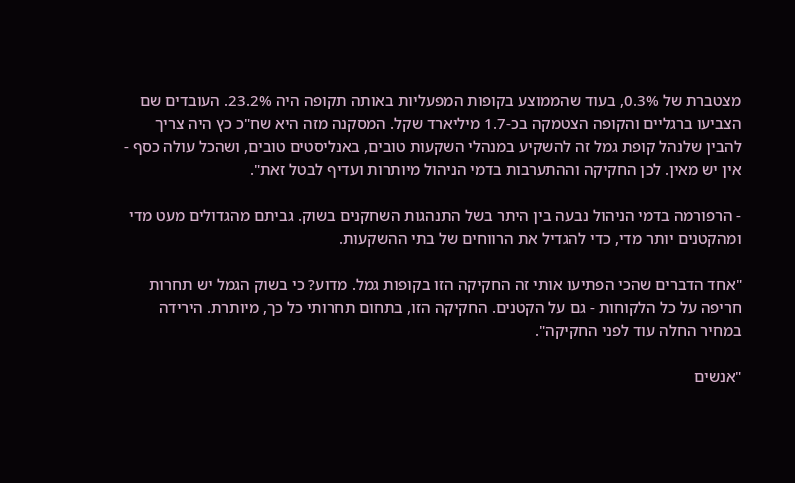מצטברת של 0.3%, בעוד שהממוצע בקופות המפעליות באותה תקופה היה 23.2%. העובדים שם הצביעו ברגליים והקופה הצטמקה בכ-1.7 מיליארד שקל. המסקנה מזה היא שח"כ כץ היה צריך להבין שלנהל קופת גמל זה להשקיע במנהלי השקעות טובים, באנליסטים טובים, ושהכל עולה כסף - אין יש מאין. לכן החקיקה וההתערבות בדמי הניהול מיותרות ועדיף לבטל זאת".

- הרפורמה בדמי הניהול נבעה בין היתר בשל התנהגות השחקנים בשוק. גביתם מהגדולים מעט מדי ומהקטנים יותר מדי, כדי להגדיל את הרווחים של בתי ההשקעות.

"אחד הדברים שהכי הפתיעו אותי זה החקיקה הזו בקופות גמל. מדוע? כי בשוק הגמל יש תחרות חריפה על כל הלקוחות - גם על הקטנים. החקיקה הזו, בתחום תחרותי כל כך, מיותרת. הירידה במחיר החלה עוד לפני החקיקה".

"אנשים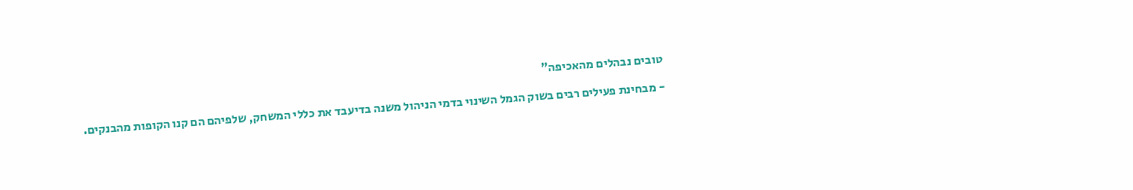טובים נבהלים מהאכיפה"

- מבחינת פעילים רבים בשוק הגמל השינוי בדמי הניהול משנה בדיעבד את כללי המשחק, שלפיהם הם קנו הקופות מהבנקים.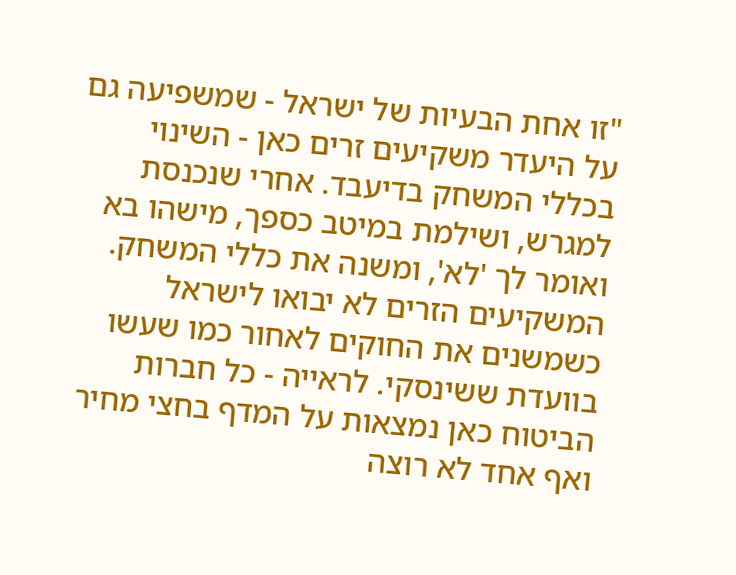"זו אחת הבעיות של ישראל - שמשפיעה גם על היעדר משקיעים זרים כאן - השינוי בכללי המשחק בדיעבד. אחרי שנכנסת למגרש, ושילמת במיטב כספך, מישהו בא ואומר לך 'לא', ומשנה את כללי המשחק. המשקיעים הזרים לא יבואו לישראל כשמשנים את החוקים לאחור כמו שעשו בוועדת ששינסקי. לראייה - כל חברות הביטוח כאן נמצאות על המדף בחצי מחיר ואף אחד לא רוצה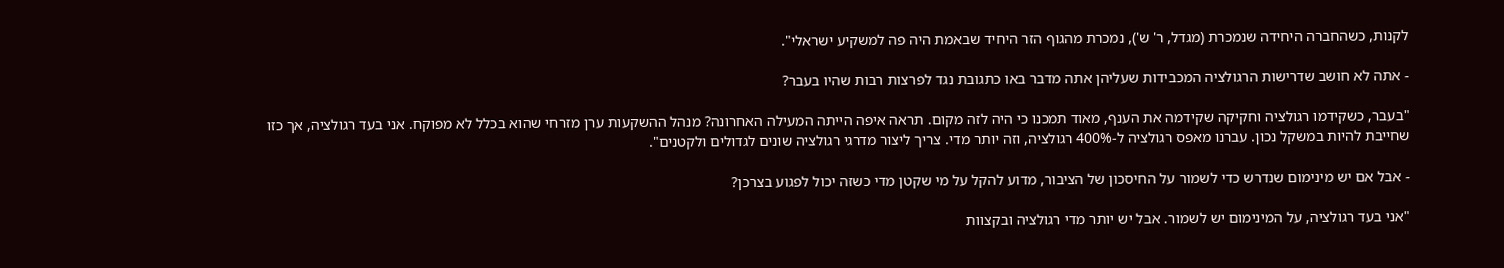לקנות, כשהחברה היחידה שנמכרת (מגדל, ר' ש'), נמכרת מהגוף הזר היחיד שבאמת היה פה למשקיע ישראלי".

- אתה לא חושב שדרישות הרגולציה המכבידות שעליהן אתה מדבר באו כתגובת נגד לפרצות רבות שהיו בעבר?

"בעבר, כשקידמו רגולציה וחקיקה שקידמה את הענף, מאוד תמכנו כי היה לזה מקום. תראה איפה הייתה המעילה האחרונה? מנהל ההשקעות ערן מזרחי שהוא בכלל לא מפוקח. אני בעד רגולציה, אך כזו שחייבת להיות במשקל נכון. עברנו מאפס רגולציה ל-400% רגולציה, וזה יותר מדי. צריך ליצור מדרגי רגולציה שונים לגדולים ולקטנים".

- אבל אם יש מינימום שנדרש כדי לשמור על החיסכון של הציבור, מדוע להקל על מי שקטן מדי כשזה יכול לפגוע בצרכן?

"אני בעד רגולציה, על המינימום יש לשמור. אבל יש יותר מדי רגולציה ובקצוות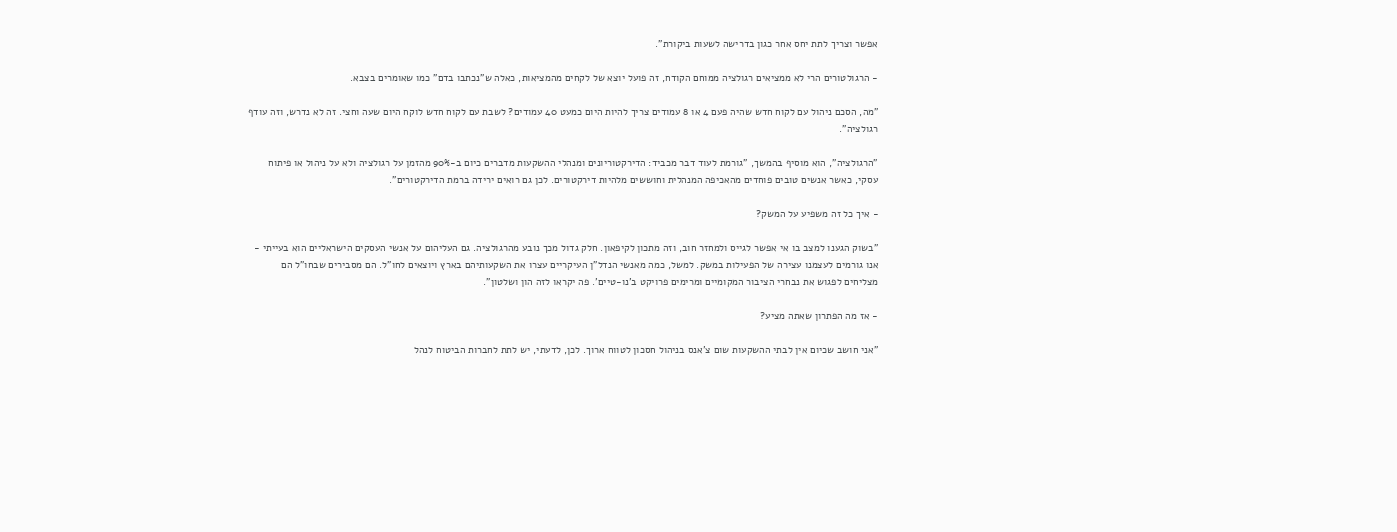אפשר וצריך לתת יחס אחר כגון בדרישה לשעות ביקורת".

- הרגולטורים הרי לא ממציאים רגולציה ממוחם הקודח, זה פועל יוצא של לקחים מהמציאות, כאלה ש"נכתבו בדם" כמו שאומרים בצבא.

"מה, הסכם ניהול עם לקוח חדש שהיה פעם 4 או 8 עמודים צריך להיות היום כמעט 40 עמודים? לשבת עם לקוח חדש לוקח היום שעה וחצי. זה לא נדרש, וזה עודף רגולציה".

"הרגולציה", הוא מוסיף בהמשך, "גורמת לעוד דבר מכביד: הדירקטוריונים ומנהלי ההשקעות מדברים כיום ב-90% מהזמן על רגולציה ולא על ניהול או פיתוח עסקי, כאשר אנשים טובים פוחדים מהאכיפה המנהלית וחוששים מלהיות דירקטורים. לכן גם רואים ירידה ברמת הדירקטורים".

- איך כל זה משפיע על המשק?

"בשוק הגענו למצב בו אי אפשר לגייס ולמחזר חוב, וזה מתכון לקיפאון. חלק גדול מכך נובע מהרגולציה. גם העליהום על אנשי העסקים הישראליים הוא בעייתי - אנו גורמים לעצמנו עצירה של הפעילות במשק. למשל, כמה מאנשי הנדל"ן העיקריים עצרו את השקעותיהם בארץ ויוצאים לחו"ל. הם מסבירים שבחו"ל הם מצליחים לפגוש את נבחרי הציבור המקומיים ומרימים פרויקט ב'נו-טיים'. פה יקראו לזה הון ושלטון".

- אז מה הפתרון שאתה מציע?

"אני חושב שכיום אין לבתי ההשקעות שום צ'אנס בניהול חסכון לטווח ארוך. לכן, לדעתי, יש לתת לחברות הביטוח לנהל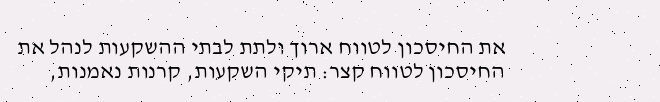את החיסכון לטווח ארוך ולתת לבתי ההשקעות לנהל את החיסכון לטווח קצר: תיקי השקעות, קרנות נאמנות,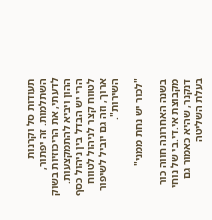תעודות סל וקרנות השתלמות. זה יפתור, לדעתי, את הריכוזיות בשוק ההון ויביא להתמקצעות. הרי יש הבדל בין ניהול כסף לטווח קצר לניהול לטווח ארוך, וזה גם יוביל לשיפור השירות".

"לכור יש נחת ממני"

בשנה האחרונה חווה כור מקבוצת אי.די.בי של נוחי דנקנר, שהיא כאמור גם בעלת השליטה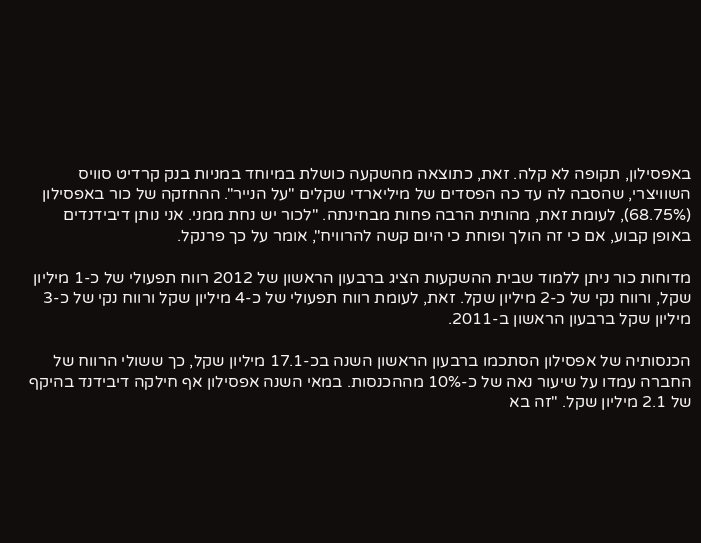באפסילון, תקופה לא קלה. זאת, כתוצאה מהשקעה כושלת במיוחד במניות בנק קרדיט סוויס השוויצרי, שהסבה לה עד כה הפסדים של מיליארדי שקלים "על הנייר". ההחזקה של כור באפסילון (68.75%), לעומת זאת, מהותית הרבה פחות מבחינתה. "לכור יש נחת ממני. אני נותן דיבידנדים באופן קבוע, אם כי זה הולך ופוחת כי היום קשה להרוויח", אומר על כך פרנקל.

מדוחות כור ניתן ללמוד שבית ההשקעות הציג ברבעון הראשון של 2012 רווח תפעולי של כ-1 מיליון שקל, ורווח נקי של כ-2 מיליון שקל. זאת, לעומת רווח תפעולי של כ-4 מיליון שקל ורווח נקי של כ-3 מיליון שקל ברבעון הראשון ב-2011.

הכנסותיה של אפסילון הסתכמו ברבעון הראשון השנה בכ-17.1 מיליון שקל, כך ששולי הרווח של החברה עמדו על שיעור נאה של כ-10% מההכנסות. במאי השנה אפסילון אף חילקה דיבידנד בהיקף של 2.1 מיליון שקל. "זה בא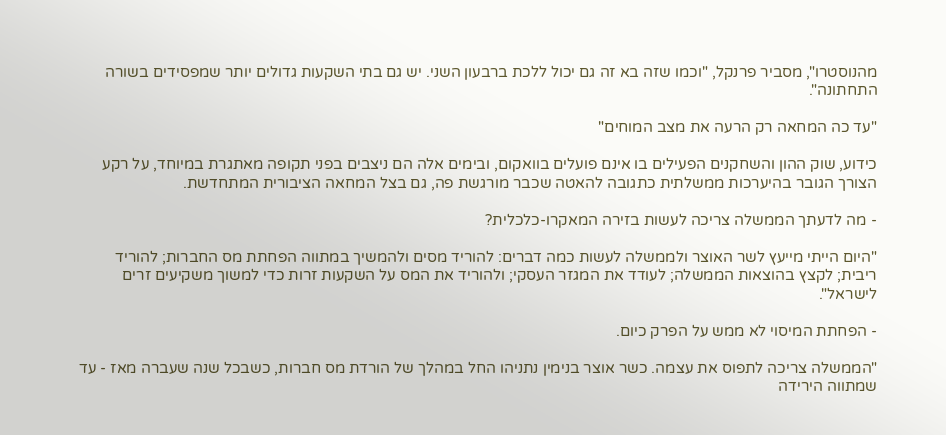מהנוסטרו", מסביר פרנקל, "וכמו שזה בא זה גם יכול ללכת ברבעון השני. יש גם בתי השקעות גדולים יותר שמפסידים בשורה התחתונה".

"עד כה המחאה רק הרעה את מצב המוחים"

כידוע, שוק ההון והשחקנים הפעילים בו אינם פועלים בוואקום, ובימים אלה הם ניצבים בפני תקופה מאתגרת במיוחד, על רקע הצורך הגובר בהיערכות ממשלתית כתגובה להאטה שכבר מורגשת פה, גם בצל המחאה הציבורית המתחדשת.

- מה לדעתך הממשלה צריכה לעשות בזירה המאקרו-כלכלית?

"היום הייתי מייעץ לשר האוצר ולממשלה לעשות כמה דברים: להוריד מסים ולהמשיך במתווה הפחתת מס החברות; להוריד ריבית; לקצץ בהוצאות הממשלה; לעודד את המגזר העסקי; ולהוריד את המס על השקעות זרות כדי למשוך משקיעים זרים לישראל".

- הפחתת המיסוי לא ממש על הפרק כיום.

"הממשלה צריכה לתפוס את עצמה. כשר אוצר בנימין נתניהו החל במהלך של הורדת מס חברות, כשבכל שנה שעברה מאז - עד שמתווה הירידה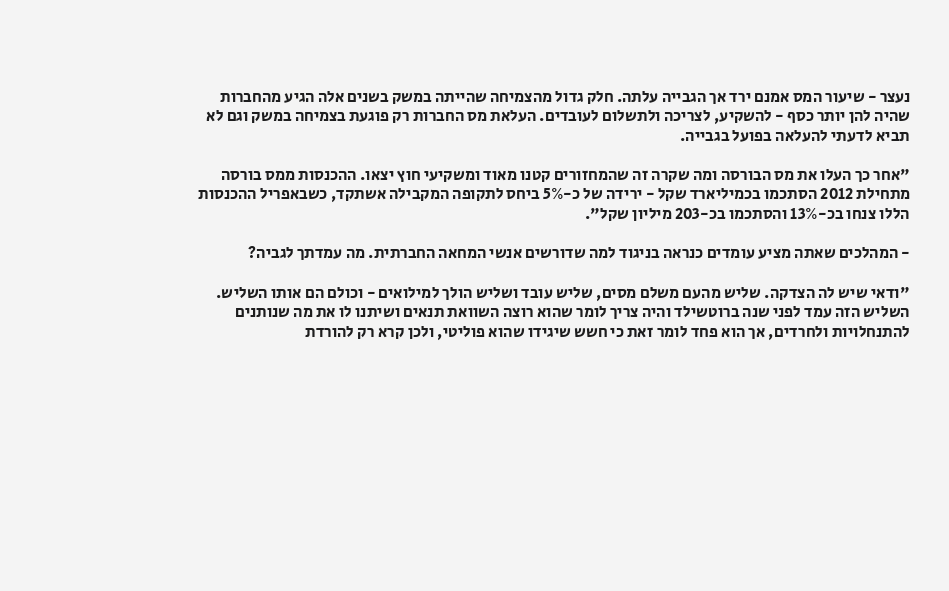נעצר - שיעור המס אמנם ירד אך הגבייה עלתה. חלק גדול מהצמיחה שהייתה במשק בשנים אלה הגיע מהחברות שהיה להן יותר כסף - להשקיע, לצריכה ולתשלום לעובדים. העלאת מס החברות רק פוגעת בצמיחה במשק וגם לא תביא לדעתי להעלאה בפועל בגבייה.

"אחר כך העלו את מס הבורסה ומה שקרה זה שהמחזורים קטנו מאוד ומשקיעי חוץ יצאו. ההכנסות ממס בורסה מתחילת 2012 הסתכמו בכמיליארד שקל - ירידה של כ-5% ביחס לתקופה המקבילה אשתקד, כשבאפריל ההכנסות הללו צנחו בכ-13% והסתכמו בכ-203 מיליון שקל".

- המהלכים שאתה מציע עומדים כנראה בניגוד למה שדורשים אנשי המחאה החברתית. מה עמדתך לגביה?

"ודאי שיש לה הצדקה. שליש מהעם משלם מסים, שליש עובד ושליש הולך למילואים - וכולם הם אותו השליש. השליש הזה עמד לפני שנה ברוטשילד והיה צריך לומר שהוא רוצה השוואת תנאים ושיתנו לו את מה שנותנים להתנחלויות ולחרדים, אך הוא פחד לומר זאת כי חשש שיגידו שהוא פוליטי, ולכן קרא רק להורדת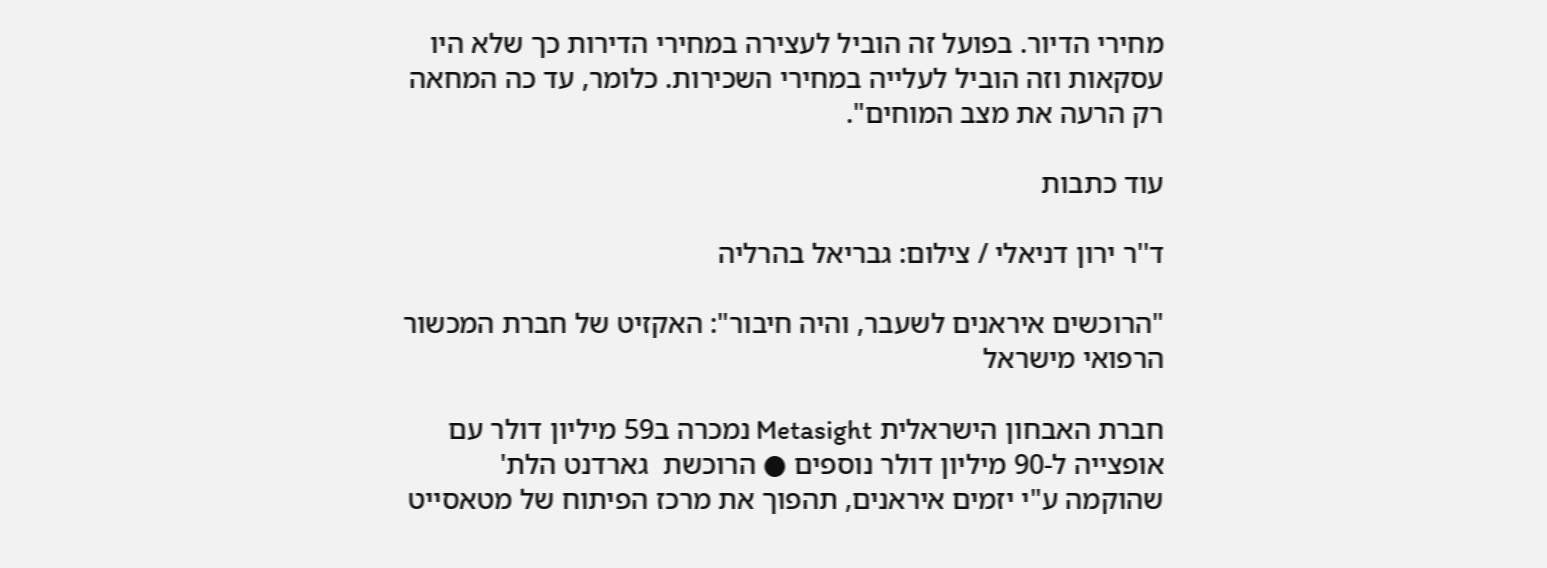מחירי הדיור. בפועל זה הוביל לעצירה במחירי הדירות כך שלא היו עסקאות וזה הוביל לעלייה במחירי השכירות. כלומר, עד כה המחאה רק הרעה את מצב המוחים".

עוד כתבות

ד''ר ירון דניאלי / צילום: גבריאל בהרליה

"הרוכשים איראנים לשעבר, והיה חיבור": האקזיט של חברת המכשור הרפואי מישראל

חברת האבחון הישראלית Metasight נמכרה ב59 מיליון דולר עם אופצייה ל-90 מיליון דולר נוספים ● הרוכשת  גארדנט הלת' שהוקמה ע"י יזמים איראנים, תהפוך את מרכז הפיתוח של מטאסייט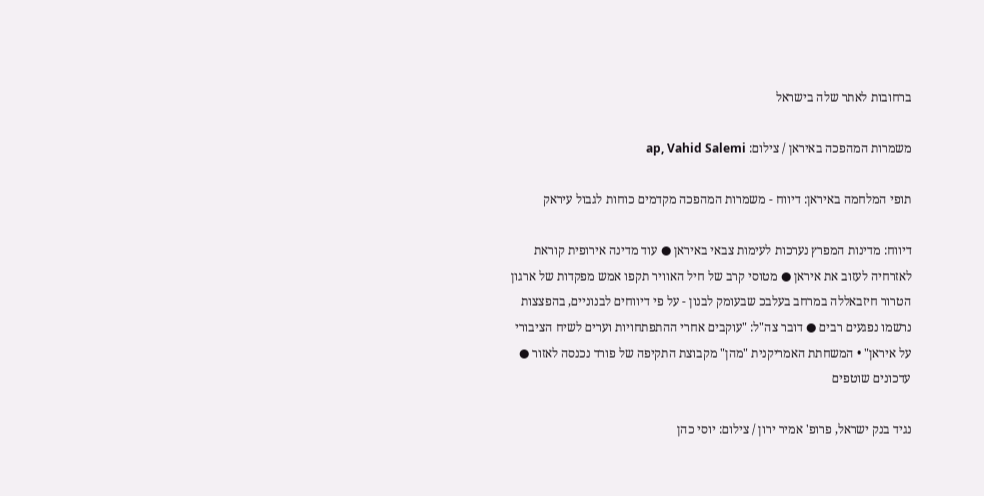ברחובות לאתר שלה בישראל

משמרות המהפכה באיראן / צילום: ap, Vahid Salemi

תופי המלחמה באיראן: דיווח - משמרות המהפכה מקדמים כוחות לגבול עיראק

דיווח: מדינות המפרץ נערכות לעימות צבאי באיראן ● עוד מדינה אירופית קוראת לאזרחיה לעזוב את איראן ● מטוסי קרב של חיל האוויר תקפו אמש מפקדות של ארגון הטרור חיזבאללה במרחב בעלבכ שבעומק לבנון - על פי דיווחים לבנוניים, בהפצצות נרשמו נפגעים רבים ● דובר צה"ל: "עוקבים אחרי ההתפתחויות וערים לשיח הציבורי על איראן" • המשחתת האמריקנית "מהן" מקבוצת התקיפה של פורד נכנסה לאזור ● עדכונים שוטפים

נגיד בנק ישראל, פרופ' אמיר ירון / צילום: יוסי כהן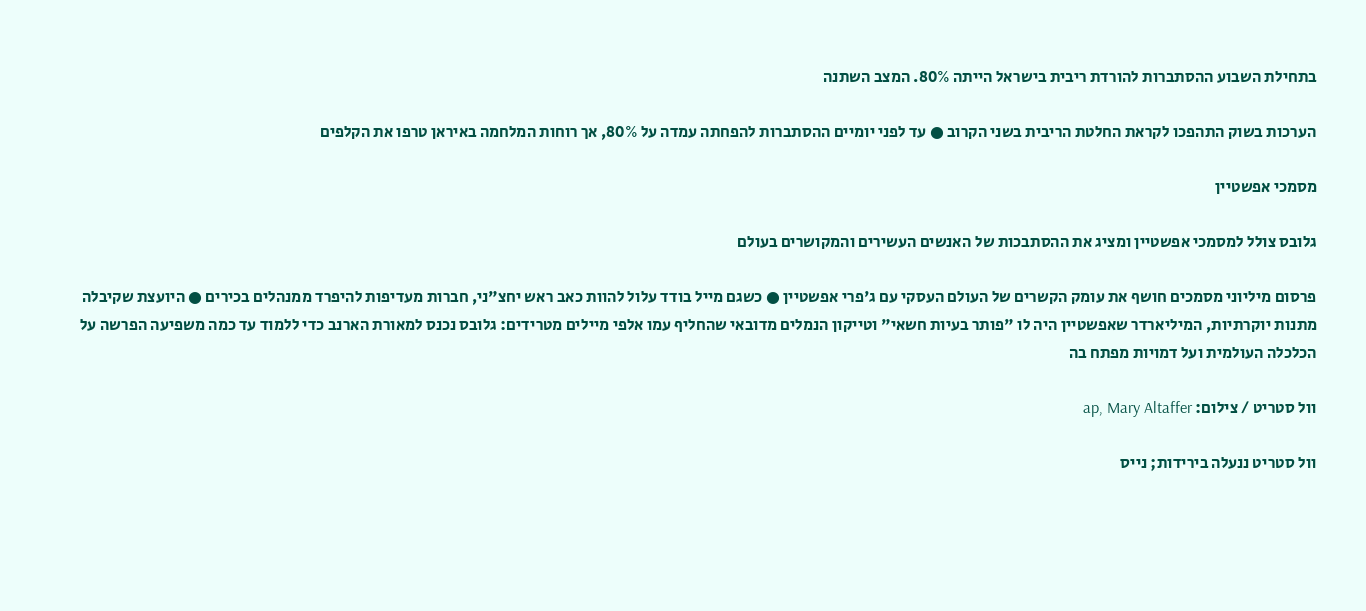בתחילת השבוע ההסתברות להורדת ריבית בישראל הייתה 80%. המצב השתנה

הערכות בשוק התהפכו לקראת החלטת הריבית בשני הקרוב ● עד לפני יומיים ההסתברות להפחתה עמדה על 80%, אך רוחות המלחמה באיראן טרפו את הקלפים

מסמכי אפשטיין

גלובס צולל למסמכי אפשטיין ומציג את ההסתבכות של האנשים העשירים והמקושרים בעולם

פרסום מיליוני מסמכים חושף את עומק הקשרים של העולם העסקי עם ג'פרי אפשטיין ● כשגם מייל בודד עלול להוות כאב ראש יחצ"ני, חברות מעדיפות להיפרד ממנהלים בכירים ● היועצת שקיבלה מתנות יוקרתיות, המיליארדר שאפשטיין היה לו "פותר בעיות חשאי" וטייקון הנמלים מדובאי שהחליף עמו אלפי מיילים מטרידים: גלובס נכנס למאורת הארנב כדי ללמוד עד כמה משפיעה הפרשה על הכלכלה העולמית ועל דמויות מפתח בה

וול סטריט / צילום: ap, Mary Altaffer

וול סטריט ננעלה בירידות; נייס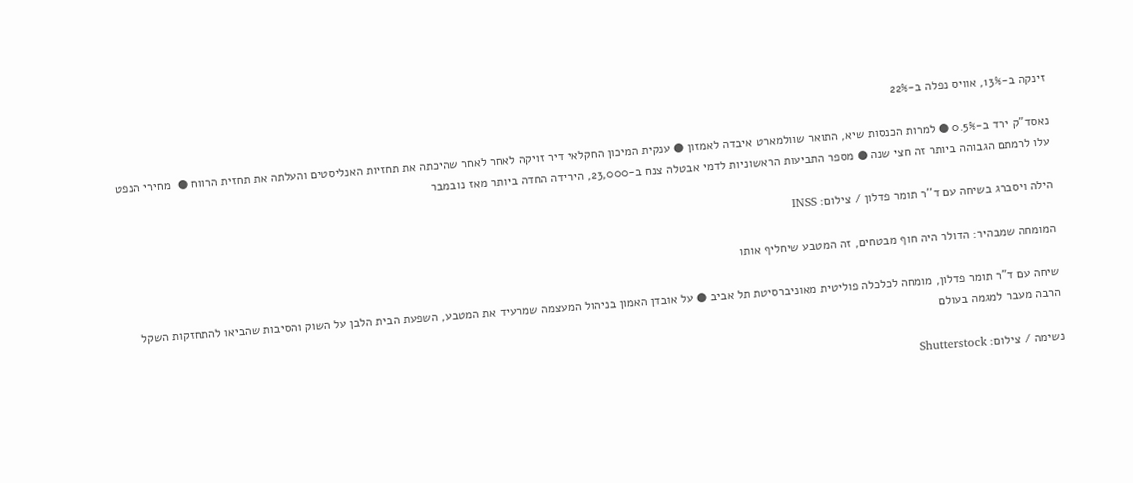זינקה ב-13%, אוויס נפלה ב-22%

נאסד"ק ירד ב-0.5% ● למרות הכנסות שיא, התואר שוולמארט איבדה לאמזון ● ענקית המיכון החקלאי דיר זויקה לאחר לאחר שהיכתה את תחזיות האנליסטים והעלתה את תחזית הרווח ●  מחירי הנפט עלו לרמתם הגבוהה ביותר זה חצי שנה ● מספר התביעות הראשוניות לדמי אבטלה צנח ב-23,000, הירידה החדה ביותר מאז נובמבר

הילה ויסברג בשיחה עם ד''ר תומר פדלון / צילום: INSS

המומחה שמבהיר: הדולר היה חוף מבטחים, זה המטבע שיחליף אותו

שיחה עם ד"ר תומר פדלון, מומחה לכלכלה פוליטית מאוניברסיטת תל אביב ● על אובדן האמון בניהול המעצמה שמרעיד את המטבע, השפעת הבית הלבן על השוק והסיבות שהביאו להתחזקות השקל הרבה מעבר למגמה בעולם

נשימה / צילום: Shutterstock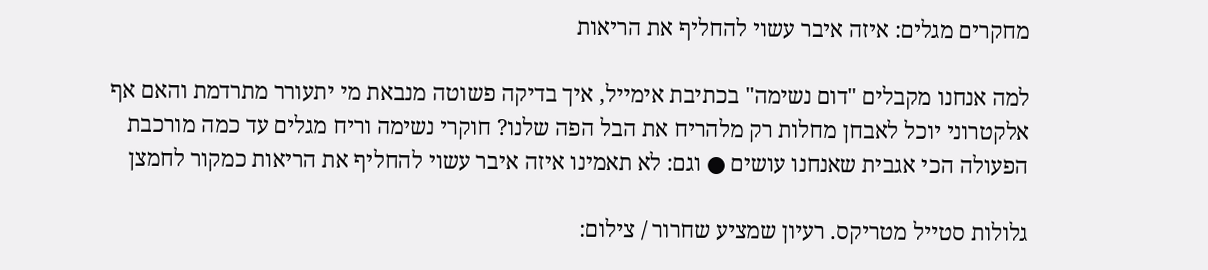מחקרים מגלים: איזה איבר עשוי להחליף את הריאות

למה אנחנו מקבלים "דום נשימה" בכתיבת אימייל, איך בדיקה פשוטה מנבאת מי יתעורר מתרדמת והאם אף אלקטרוני יוכל לאבחן מחלות רק מלהריח את הבל הפה שלנו? חוקרי נשימה וריח מגלים עד כמה מורכבת הפעולה הכי אגבית שאנחנו עושים ● וגם: לא תאמינו איזה איבר עשוי להחליף את הריאות כמקור לחמצן

גלולות סטייל מטריקס. רעיון שמציע שחרור / צילום: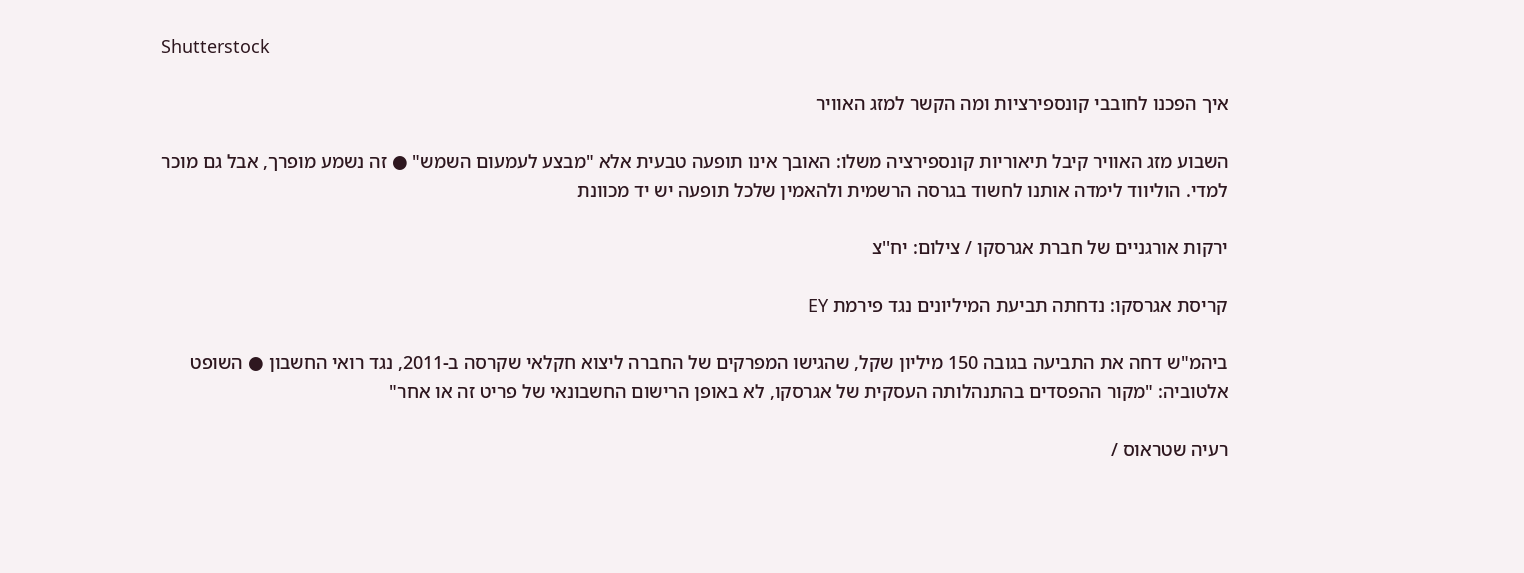Shutterstock

איך הפכנו לחובבי קונספירציות ומה הקשר למזג האוויר

השבוע מזג האוויר קיבל תיאוריות קונספירציה משלו: האובך אינו תופעה טבעית אלא "מבצע לעמעום השמש" ● זה נשמע מופרך, אבל גם מוכר למדי. הוליווד לימדה אותנו לחשוד בגרסה הרשמית ולהאמין שלכל תופעה יש יד מכוונת

ירקות אורגניים של חברת אגרסקו / צילום: יח''צ

קריסת אגרסקו: נדחתה תביעת המיליונים נגד פירמת EY

ביהמ"ש דחה את התביעה בגובה 150 מיליון שקל, שהגישו המפרקים של החברה ליצוא חקלאי שקרסה ב-2011, נגד רואי החשבון ● השופט אלטוביה: "מקור ההפסדים בהתנהלותה העסקית של אגרסקו, לא באופן הרישום החשבונאי של פריט זה או אחר"

רעיה שטראוס /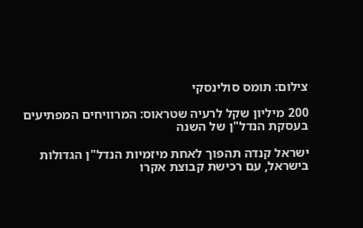צילום: תומס סולינסקי

200 מיליון שקל לרעיה שטראוס: המרוויחים המפתיעים בעסקת הנדל"ן של השנה

ישראל קנדה תהפוך לאחת מיזמיות הנדל"ן הגדולות בישראל, עם רכישת קבוצת אקרו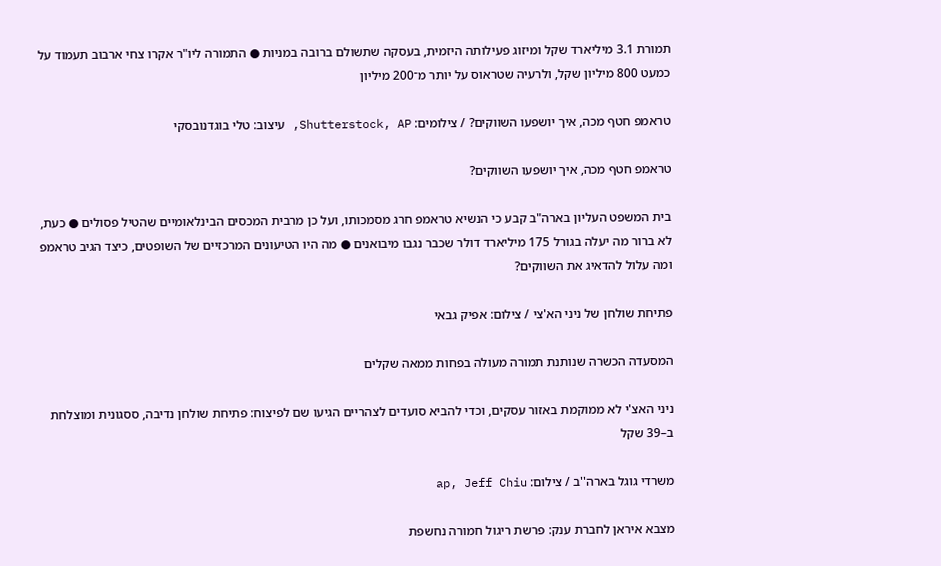תמורת 3.1 מיליארד שקל ומיזוג פעילותה היזמית, בעסקה שתשולם ברובה במניות ● התמורה ליו"ר אקרו צחי ארבוב תעמוד על כמעט 800 מיליון שקל, ולרעיה שטראוס על יותר מ־200 מיליון

טראמפ חטף מכה, איך יושפעו השווקים? / צילומים: Shutterstock, AP, עיצוב: טלי בוגדנובסקי

טראמפ חטף מכה, איך יושפעו השווקים?

בית המשפט העליון בארה"ב קבע כי הנשיא טראמפ חרג מסמכותו, ועל כן מרבית המכסים הבינלאומיים שהטיל פסולים ● כעת, לא ברור מה יעלה בגורל 175 מיליארד דולר שכבר נגבו מיבואנים ● מה היו הטיעונים המרכזיים של השופטים, כיצד הגיב טראמפ ומה עלול להדאיג את השווקים?

פתיחת שולחן של ניני הא'צי / צילום: אפיק גבאי

המסעדה הכשרה שנותנת תמורה מעולה בפחות ממאה שקלים

ניני האצ'י לא ממוקמת באזור עסקים, וכדי להביא סועדים לצהריים הגיעו שם לפיצוח: פתיחת שולחן נדיבה, ססגונית ומוצלחת ב–39 שקל

משרדי גוגל בארה''ב / צילום: ap, Jeff Chiu

מצבא איראן לחברת ענק: פרשת ריגול חמורה נחשפת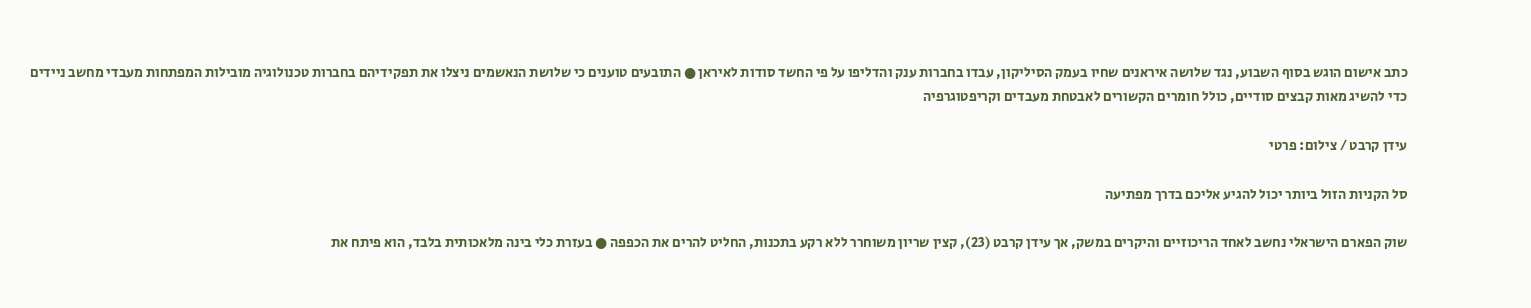כתב אישום הוגש בסוף השבוע, נגד שלושה איראנים שחיו בעמק הסיליקון, עבדו בחברות ענק והדליפו על פי החשד סודות לאיראן ● התובעים טוענים כי שלושת הנאשמים ניצלו את תפקידיהם בחברות טכנולוגיה מובילות המפתחות מעבדי מחשב ניידים כדי להשיג מאות קבצים סודיים, כולל חומרים הקשורים לאבטחת מעבדים וקריפטוגרפיה

עידן קרבט / צילום: פרטי

סל הקניות הזול ביותר יכול להגיע אליכם בדרך מפתיעה

שוק הפארם הישראלי נחשב לאחד הריכוזיים והיקרים במשק, אך עידן קרבט (23), קצין שריון משוחרר ללא רקע בתכנות, החליט להרים את הכפפה ● בעזרת כלי בינה מלאכותית בלבד, הוא פיתח את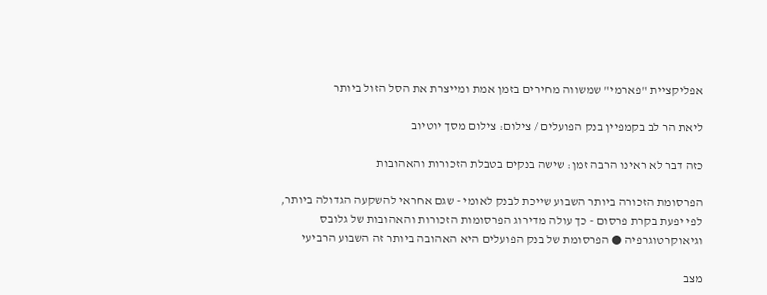אפליקציית "פארמי" שמשווה מחירים בזמן אמת ומייצרת את הסל הזול ביותר

ליאת הר לב בקמפיין בנק הפועלים / צילום: צילום מסך יוטיוב

כזה דבר לא ראינו הרבה זמן: שישה בנקים בטבלת הזכורות והאהובות

הפרסומת הזכורה ביותר השבוע שייכת לבנק לאומי - שגם אחראי להשקעה הגדולה ביותר, לפי יפעת בקרת פרסום - כך עולה מדירוג הפרסומות הזכורות והאהובות של גלובס וגיאוקרטוגרפיה ● הפרסומת של בנק הפועלים היא האהובה ביותר זה השבוע הרביעי

מצב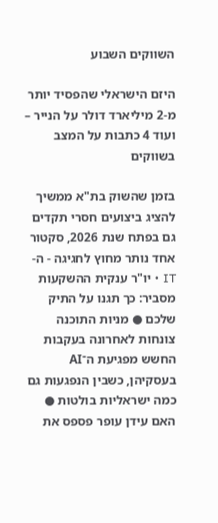השווקים השבוע

היזם הישראלי שהפסיד יותר מ-2 מיליארד דולר על הנייר – ועוד 4 כתבות על המצב בשווקים

בזמן שהשוק בת"א ממשיך להציג ביצועים חסרי תקדים גם בפתח שנת 2026, סקטור אחד נותר מחוץ לחגיגה - ה-IT • יו"ר ענקית ההשקעות מסביר: כך תגנו על התיק שלכם ● מניות התוכנה צונחות לאחרונה בעקבות החשש מפגיעת ה־AI בעסקיהן, כשבין הנפגעות גם כמה ישראליות בולטות ● האם עידן עופר פספס את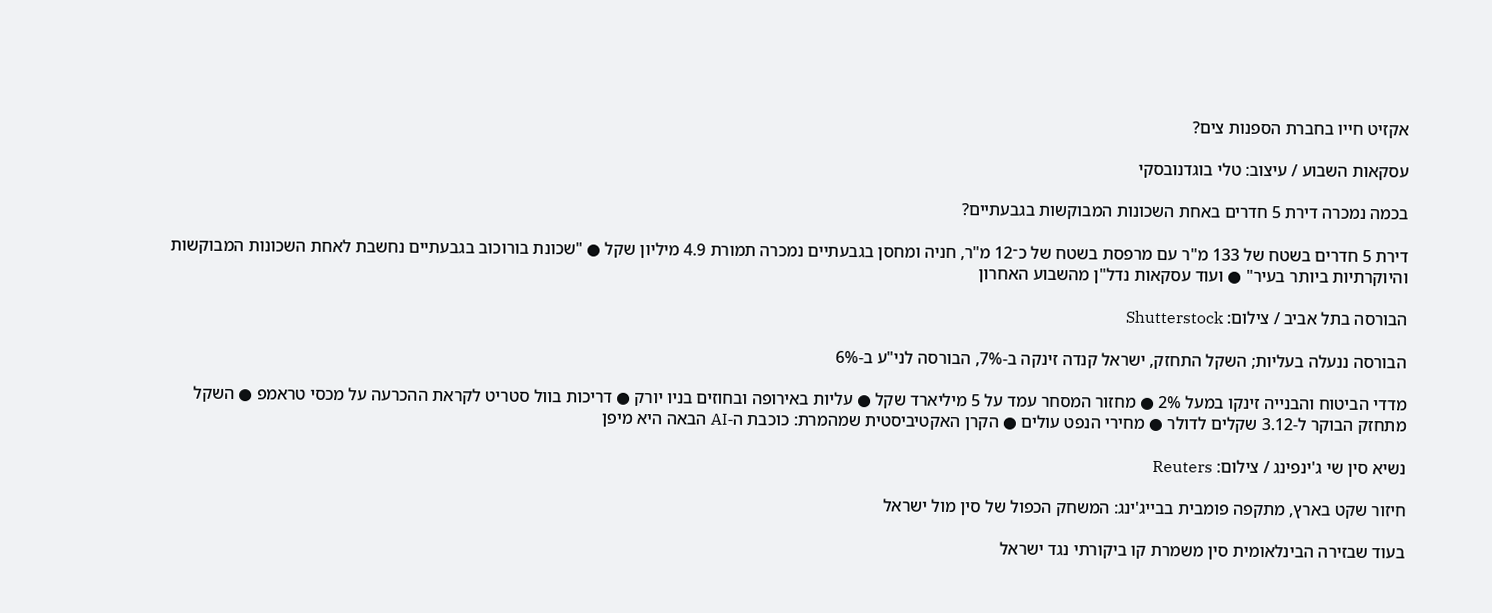אקזיט חייו בחברת הספנות צים?

עסקאות השבוע / עיצוב: טלי בוגדנובסקי

בכמה נמכרה דירת 5 חדרים באחת השכונות המבוקשות בגבעתיים?

דירת 5 חדרים בשטח של 133 מ"ר עם מרפסת בשטח של כ־12 מ"ר, חניה ומחסן בגבעתיים נמכרה תמורת 4.9 מיליון שקל ● "שכונת בורוכוב בגבעתיים נחשבת לאחת השכונות המבוקשות והיוקרתיות ביותר בעיר" ● ועוד עסקאות נדל"ן מהשבוע האחרון

הבורסה בתל אביב / צילום: Shutterstock

הבורסה ננעלה בעליות; השקל התחזק, ישראל קנדה זינקה ב-7%, הבורסה לני"ע ב-6%

מדדי הביטוח והבנייה זינקו במעל 2% ● מחזור המסחר עמד על 5 מיליארד שקל ● עליות באירופה ובחוזים בניו יורק ● דריכות בוול סטריט לקראת ההכרעה על מכסי טראמפ ● השקל מתחזק הבוקר ל-3.12 שקלים לדולר ● מחירי הנפט עולים ● הקרן האקטיביסטית שמהמרת: כוכבת ה-AI הבאה היא מיפן

נשיא סין שי ג'ינפינג / צילום: Reuters

חיזור שקט בארץ, מתקפה פומבית בבייג'ינג: המשחק הכפול של סין מול ישראל

בעוד שבזירה הבינלאומית סין משמרת קו ביקורתי נגד ישראל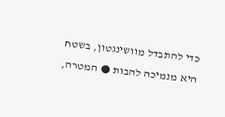כדי להתבדל מוושינגטון, בשטח היא מנמיכה להבות ● המטרה,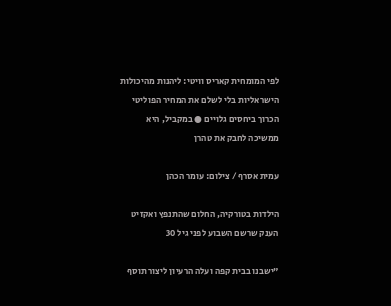לפי המומחית קאריס וויטי: ליהנות מהיכולות הישראליות בלי לשלם את המחיר הפוליטי הכרוך ביחסים גלויים ● במקביל, היא ממשיכה לחבק את טהרן

עמית אסרף / צילום: עומר הכהן

הילדות בטורקיה, החלום שהתנפץ ואקזיט הענק שרשם השבוע לפני גיל 30

"ישבנו בבית קפה ועלה הרעיון ליצור תוסף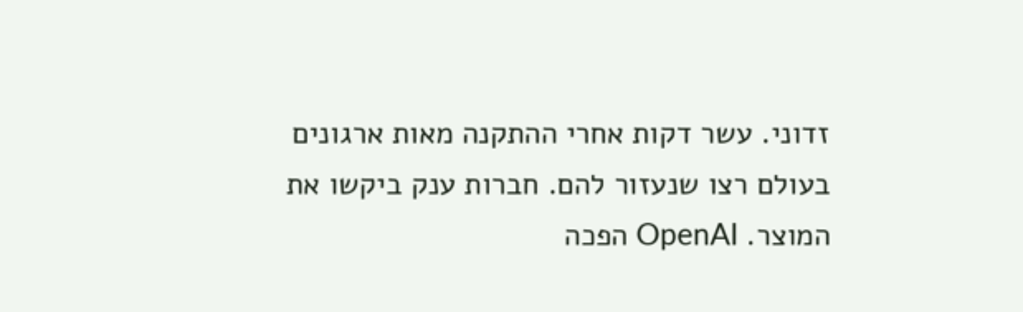זדוני. עשר דקות אחרי ההתקנה מאות ארגונים בעולם רצו שנעזור להם. חברות ענק ביקשו את המוצר. OpenAI הפכה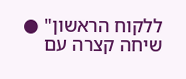ללקוח הראשון" ● שיחה קצרה עם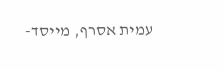עמית אסרף, מייסד-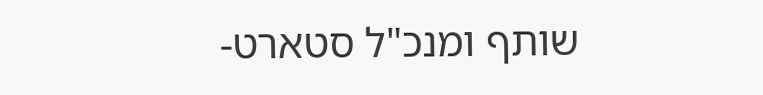שותף ומנכ"ל סטארט-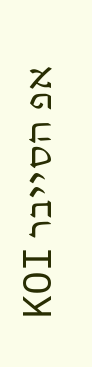אפ הסייבר KOI